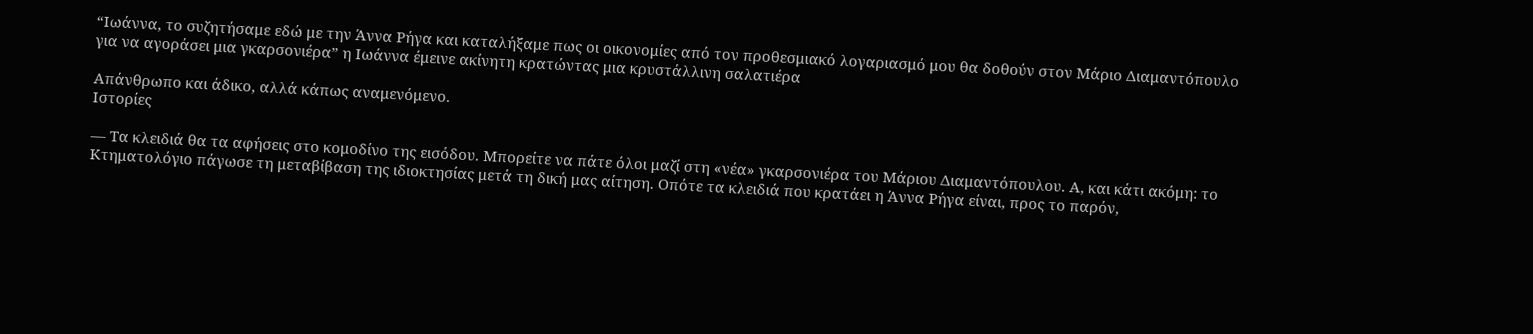“Ιωάννα, το συζητήσαμε εδώ με την Άννα Ρήγα και καταλήξαμε πως οι οικονομίες από τον προθεσμιακό λογαριασμό μου θα δοθούν στον Μάριο Διαμαντόπουλο για να αγοράσει μια γκαρσονιέρα” η Ιωάννα έμεινε ακίνητη κρατώντας μια κρυστάλλινη σαλατιέρα

Απάνθρωπο και άδικο, αλλά κάπως αναμενόμενο.
Ιστορίες

— Τα κλειδιά θα τα αφήσεις στο κομοδίνο της εισόδου. Μπορείτε να πάτε όλοι μαζί στη «νέα» γκαρσονιέρα του Μάριου Διαμαντόπουλου. Α, και κάτι ακόμη: το Κτηματολόγιο πάγωσε τη μεταβίβαση της ιδιοκτησίας μετά τη δική μας αίτηση. Οπότε τα κλειδιά που κρατάει η Άννα Ρήγα είναι, προς το παρόν,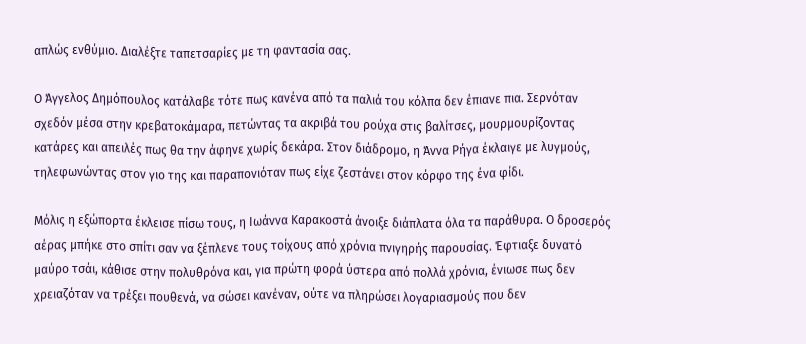απλώς ενθύμιο. Διαλέξτε ταπετσαρίες με τη φαντασία σας.

Ο Άγγελος Δημόπουλος κατάλαβε τότε πως κανένα από τα παλιά του κόλπα δεν έπιανε πια. Σερνόταν σχεδόν μέσα στην κρεβατοκάμαρα, πετώντας τα ακριβά του ρούχα στις βαλίτσες, μουρμουρίζοντας κατάρες και απειλές πως θα την άφηνε χωρίς δεκάρα. Στον διάδρομο, η Άννα Ρήγα έκλαιγε με λυγμούς, τηλεφωνώντας στον γιο της και παραπονιόταν πως είχε ζεστάνει στον κόρφο της ένα φίδι.

Μόλις η εξώπορτα έκλεισε πίσω τους, η Ιωάννα Καρακοστά άνοιξε διάπλατα όλα τα παράθυρα. Ο δροσερός αέρας μπήκε στο σπίτι σαν να ξέπλενε τους τοίχους από χρόνια πνιγηρής παρουσίας. Έφτιαξε δυνατό μαύρο τσάι, κάθισε στην πολυθρόνα και, για πρώτη φορά ύστερα από πολλά χρόνια, ένιωσε πως δεν χρειαζόταν να τρέξει πουθενά, να σώσει κανέναν, ούτε να πληρώσει λογαριασμούς που δεν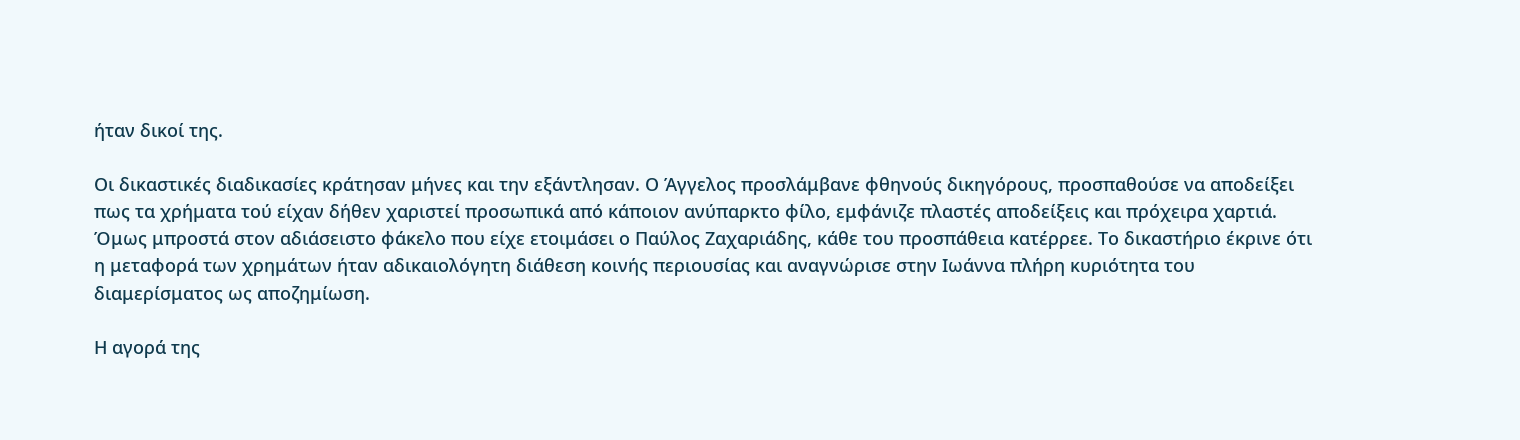ήταν δικοί της.

Οι δικαστικές διαδικασίες κράτησαν μήνες και την εξάντλησαν. Ο Άγγελος προσλάμβανε φθηνούς δικηγόρους, προσπαθούσε να αποδείξει πως τα χρήματα τού είχαν δήθεν χαριστεί προσωπικά από κάποιον ανύπαρκτο φίλο, εμφάνιζε πλαστές αποδείξεις και πρόχειρα χαρτιά. Όμως μπροστά στον αδιάσειστο φάκελο που είχε ετοιμάσει ο Παύλος Ζαχαριάδης, κάθε του προσπάθεια κατέρρεε. Το δικαστήριο έκρινε ότι η μεταφορά των χρημάτων ήταν αδικαιολόγητη διάθεση κοινής περιουσίας και αναγνώρισε στην Ιωάννα πλήρη κυριότητα του διαμερίσματος ως αποζημίωση.

Η αγορά της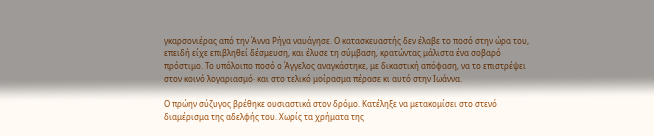γκαρσονιέρας από την Άννα Ρήγα ναυάγησε. Ο κατασκευαστής δεν έλαβε το ποσό στην ώρα του, επειδή είχε επιβληθεί δέσμευση, και έλυσε τη σύμβαση, κρατώντας μάλιστα ένα σοβαρό πρόστιμο. Το υπόλοιπο ποσό ο Άγγελος αναγκάστηκε, με δικαστική απόφαση, να το επιστρέψει στον κοινό λογαριασμό· και στο τελικό μοίρασμα πέρασε κι αυτό στην Ιωάννα.

Ο πρώην σύζυγος βρέθηκε ουσιαστικά στον δρόμο. Κατέληξε να μετακομίσει στο στενό διαμέρισμα της αδελφής του. Χωρίς τα χρήματα της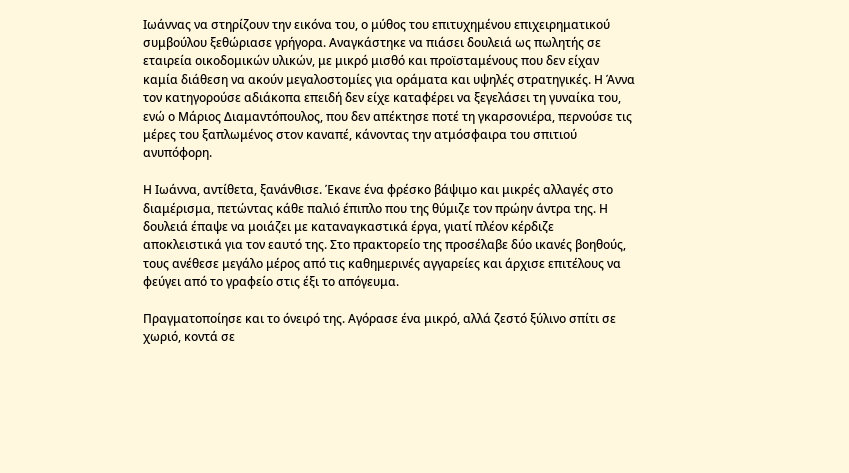Ιωάννας να στηρίζουν την εικόνα του, ο μύθος του επιτυχημένου επιχειρηματικού συμβούλου ξεθώριασε γρήγορα. Αναγκάστηκε να πιάσει δουλειά ως πωλητής σε εταιρεία οικοδομικών υλικών, με μικρό μισθό και προϊσταμένους που δεν είχαν καμία διάθεση να ακούν μεγαλοστομίες για οράματα και υψηλές στρατηγικές. Η Άννα τον κατηγορούσε αδιάκοπα επειδή δεν είχε καταφέρει να ξεγελάσει τη γυναίκα του, ενώ ο Μάριος Διαμαντόπουλος, που δεν απέκτησε ποτέ τη γκαρσονιέρα, περνούσε τις μέρες του ξαπλωμένος στον καναπέ, κάνοντας την ατμόσφαιρα του σπιτιού ανυπόφορη.

Η Ιωάννα, αντίθετα, ξανάνθισε. Έκανε ένα φρέσκο βάψιμο και μικρές αλλαγές στο διαμέρισμα, πετώντας κάθε παλιό έπιπλο που της θύμιζε τον πρώην άντρα της. Η δουλειά έπαψε να μοιάζει με καταναγκαστικά έργα, γιατί πλέον κέρδιζε αποκλειστικά για τον εαυτό της. Στο πρακτορείο της προσέλαβε δύο ικανές βοηθούς, τους ανέθεσε μεγάλο μέρος από τις καθημερινές αγγαρείες και άρχισε επιτέλους να φεύγει από το γραφείο στις έξι το απόγευμα.

Πραγματοποίησε και το όνειρό της. Αγόρασε ένα μικρό, αλλά ζεστό ξύλινο σπίτι σε χωριό, κοντά σε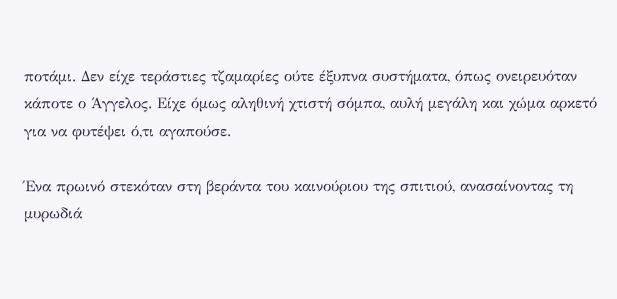ποτάμι. Δεν είχε τεράστιες τζαμαρίες ούτε έξυπνα συστήματα, όπως ονειρευόταν κάποτε ο Άγγελος. Είχε όμως αληθινή χτιστή σόμπα, αυλή μεγάλη και χώμα αρκετό για να φυτέψει ό,τι αγαπούσε.

Ένα πρωινό στεκόταν στη βεράντα του καινούριου της σπιτιού, ανασαίνοντας τη μυρωδιά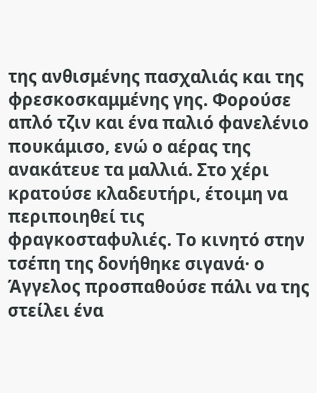της ανθισμένης πασχαλιάς και της φρεσκοσκαμμένης γης. Φορούσε απλό τζιν και ένα παλιό φανελένιο πουκάμισο, ενώ ο αέρας της ανακάτευε τα μαλλιά. Στο χέρι κρατούσε κλαδευτήρι, έτοιμη να περιποιηθεί τις φραγκοσταφυλιές. Το κινητό στην τσέπη της δονήθηκε σιγανά· ο Άγγελος προσπαθούσε πάλι να της στείλει ένα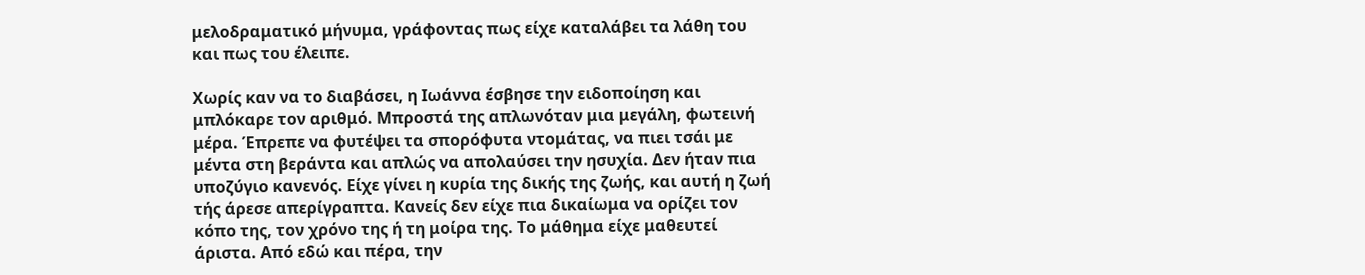μελοδραματικό μήνυμα, γράφοντας πως είχε καταλάβει τα λάθη του και πως του έλειπε.

Χωρίς καν να το διαβάσει, η Ιωάννα έσβησε την ειδοποίηση και μπλόκαρε τον αριθμό. Μπροστά της απλωνόταν μια μεγάλη, φωτεινή μέρα. Έπρεπε να φυτέψει τα σπορόφυτα ντομάτας, να πιει τσάι με μέντα στη βεράντα και απλώς να απολαύσει την ησυχία. Δεν ήταν πια υποζύγιο κανενός. Είχε γίνει η κυρία της δικής της ζωής, και αυτή η ζωή τής άρεσε απερίγραπτα. Κανείς δεν είχε πια δικαίωμα να ορίζει τον κόπο της, τον χρόνο της ή τη μοίρα της. Το μάθημα είχε μαθευτεί άριστα. Από εδώ και πέρα, την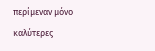περίμεναν μόνο καλύτερες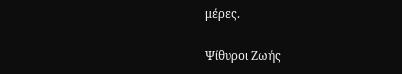μέρες.

Ψίθυροι Ζωής